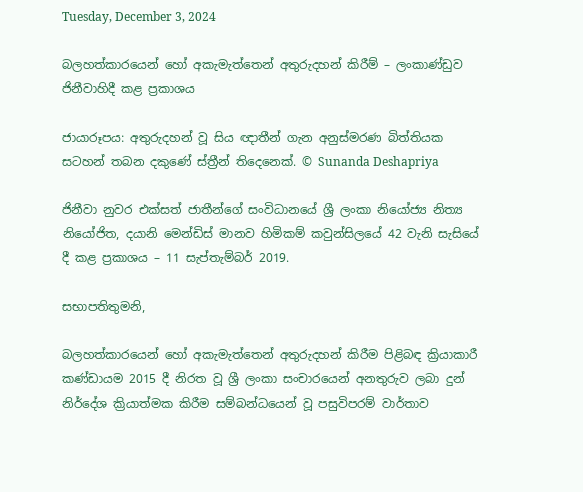Tuesday, December 3, 2024

බලහත්කාරයෙන් හෝ අකැමැත්තෙන් අතුරුදහන් කිරීම් – ලංකාණ්ඩුව ජිනීවාහිදී කළ ප්‍රකාශය

ජායාරූපය: අතුරුදහන් වූ සිය ඥාතීන් ගැන අනුස්මරණ බිත්තියක සටහන් තබන දකුණේ ස්ත්‍රීන් තිදෙනෙක්. © Sunanda Deshapriya

ජිනීවා නුවර එක්සත් ජාතීන්ගේ සංවිධානයේ ශ්‍රී ලංකා නියෝජ්‍ය නිත්‍ය නියෝජිත, දයානි මෙන්ඩිස් මානව හිමිකම් කවුන්සිලයේ 42 වැනි සැසියේ දී කළ ප්‍රකාශය – 11 සැප්තැම්බර් 2019.

සභාපතිතුමනි,

බලහත්කාරයෙන් හෝ අකැමැත්තෙන් අතුරුදහන් කිරීම පිළිබඳ ක්‍රියාකාරී කණ්ඩායම 2015 දී නිරත වූ ශ්‍රී ලංකා සංචාරයෙන් අනතුරුව ලබා දුන් නිර්දේශ ක්‍රියාත්මක කිරීම සම්බන්ධයෙන් වූ පසුවිපරම් වාර්තාව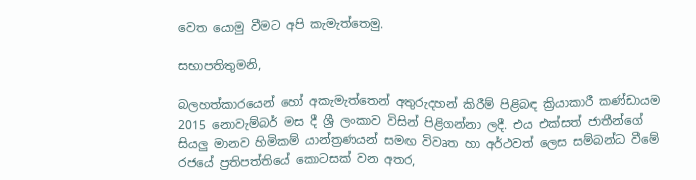වෙත යොමු වීමට අපි කැමැත්තෙමු.

සභාපතිතුමනි,

බලහත්කාරයෙන් හෝ අකැමැත්තෙන් අතුරුදහන් කිරීම් පිළිබඳ ක්‍රියාකාරී කණ්ඩායම 2015 නොවැම්බර් මස දී ශ්‍රී ලංකාව විසින් පිළිගන්නා ලදී. එය එක්සත් ජාතීන්ගේ සියලු මානව හිමිකම් යාන්ත්‍රණයන් සමඟ විවෘත හා අර්ථවත් ලෙස සම්බන්ධ වීමේ රජයේ ප්‍රතිපත්තියේ කොටසක් වන අතර,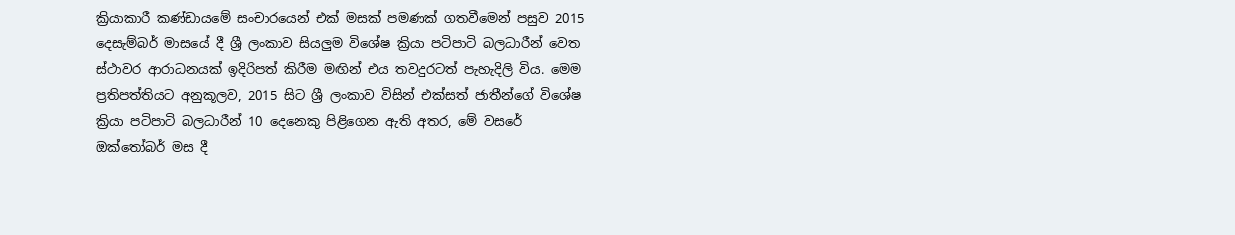ක්‍රියාකාරී කණ්ඩායමේ සංචාරයෙන් එක් මසක් පමණක් ගතවීමෙන් පසුව 2015 දෙසැම්බර් මාසයේ දී ශ්‍රී ලංකාව සියලුම විශේෂ ක්‍රියා පටිපාටි බලධාරීන් වෙත ස්ථාවර ආරාධනයක් ඉදිරිපත් කිරීම මඟින් එය තවදුරටත් පැහැදිලි විය. මෙම ප්‍රතිපත්තියට අනුකූලව, 2015 සිට ශ්‍රී ලංකාව විසින් එක්සත් ජාතීන්ගේ විශේෂ ක්‍රියා පටිපාටි බලධාරීන් 10 දෙනෙකු පිළිගෙන ඇති අතර, මේ වසරේ ඔක්තෝබර් මස දී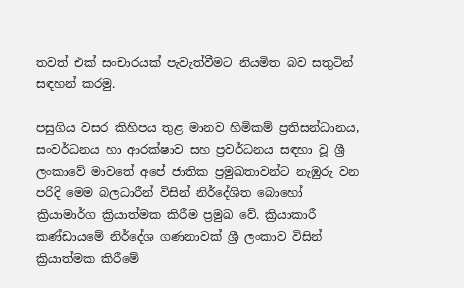තවත් එක් සංචාරයක් පැවැත්වීමට නියමිත බව සතුටින් සඳහන් කරමු.

පසුගිය වසර කිහිපය තුළ මානව හිමිකම් ප්‍රතිසන්ධානය, සංවර්ධනය හා ආරක්ෂාව සහ ප්‍රවර්ධනය සඳහා වූ ශ්‍රී ලංකාවේ මාවතේ අපේ ජාතික ප්‍රමුඛතාවන්ට නැඹුරු වන පරිදි මෙම බලධාරීන් විසින් නිර්දේශිත බොහෝ ක්‍රියාමාර්ග ක්‍රියාත්මක කිරීම ප්‍රමුඛ වේ. ක්‍රියාකාරී කණ්ඩායමේ නිර්දේශ ගණනාවක් ශ්‍රී ලංකාව විසින් ක්‍රියාත්මක කිරීමේ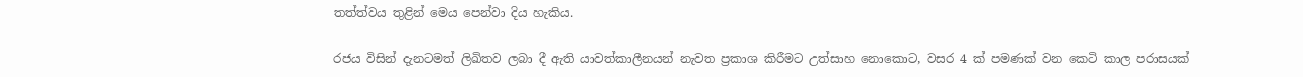තත්ත්වය තුළින් මෙය පෙන්වා දිය හැකිය.

රජය විසින් දැනටමත් ලිඛිතව ලබා දී ඇති යාවත්කාලීනයන් නැවත ප්‍රකාශ කිරීමට උත්සාහ නොකොට, වසර 4 ක් පමණක් වන කෙටි කාල පරාසයක්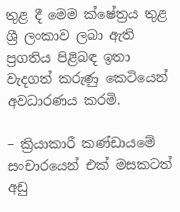තුළ දී මෙම ක්ෂේත්‍රය තුළ ශ්‍රී ලංකාව ලබා ඇති ප්‍රගතිය පිළිබඳ ඉතා වැදගත් කරුණු කෙටියෙන් අවධාරණය කරමි.

– ක්‍රියාකාරී කණ්ඩායමේ සංචාරයෙන් එක් මසකටත් අඩු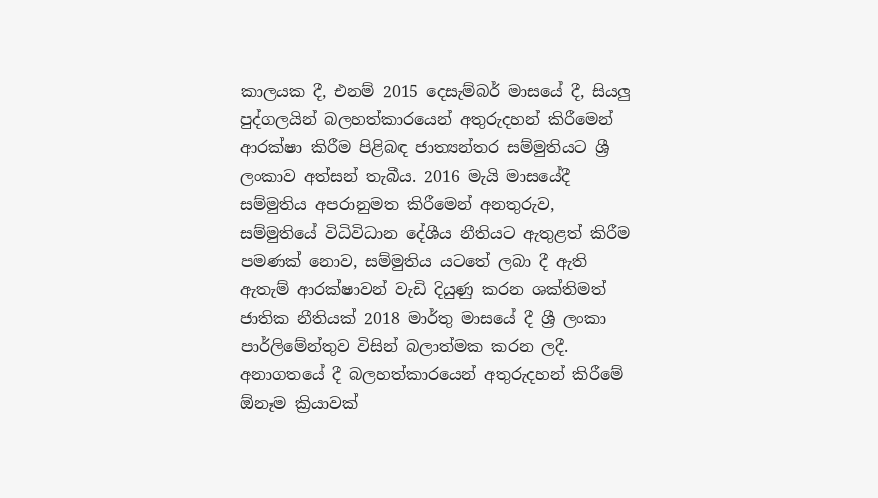කාලයක දී, එනම් 2015 දෙසැම්බර් මාසයේ දී, සියලු පුද්ගලයින් බලහත්කාරයෙන් අතුරුදහන් කිරීමෙන් ආරක්ෂා කිරීම පිළිබඳ ජාත්‍යන්තර සම්මුතියට ශ්‍රී ලංකාව අත්සන් තැබීය. 2016 මැයි මාසයේදී සම්මුතිය අපරානුමත කිරීමෙන් අනතුරුව, සම්මුතියේ විධිවිධාන දේශීය නීතියට ඇතුළත් කිරීම පමණක් නොව, සම්මුතිය යටතේ ලබා දී ඇති ඇතැම් ආරක්ෂාවන් වැඩි දියුණු කරන ශක්තිමත් ජාතික නීතියක් 2018 මාර්තු මාසයේ දී ශ්‍රී ලංකා පාර්ලිමේන්තුව විසින් බලාත්මක කරන ලදී. අනාගතයේ දී බලහත්කාරයෙන් අතුරුදහන් කිරීමේ ඕනෑම ක්‍රියාවක්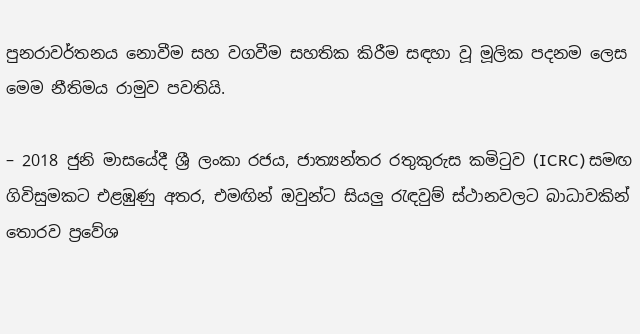පුනරාවර්තනය නොවීම සහ වගවීම සහතික කිරීම සඳහා වූ මූලික පදනම ලෙස මෙම නීතිමය රාමුව පවතියි.

– 2018 ජුනි මාසයේදී ශ්‍රී ලංකා රජය, ජාත්‍යන්තර රතුකුරුස කමිටුව (ICRC) සමඟ ගිවිසුමකට එළඹුණු අතර, එමඟින් ඔවුන්ට සියලු රැඳවුම් ස්ථානවලට බාධාවකින් තොරව ප්‍රවේශ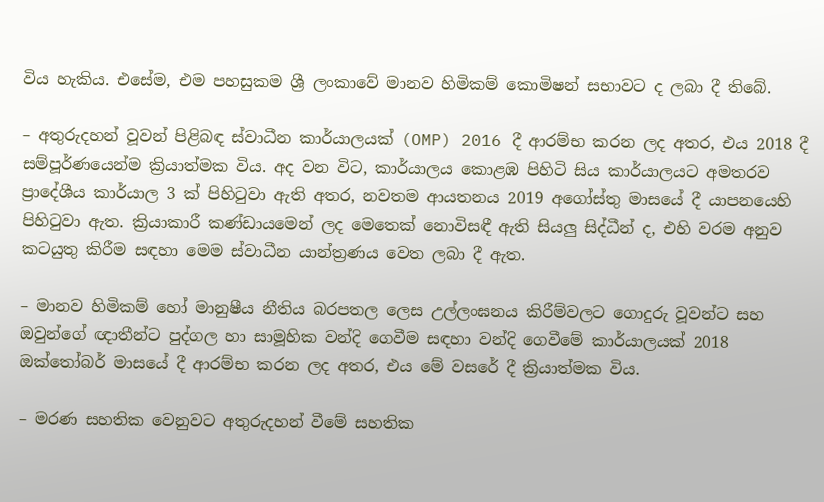විය හැකිය. එසේම, එම පහසුකම ශ්‍රී ලංකාවේ මානව හිමිකම් කොමිෂන් සභාවට ද ලබා දී තිබේ.

– අතුරුදහන් වූවන් පිළිබඳ ස්වාධීන කාර්යාලයක් (OMP) 2016 දී ආරම්භ කරන ලද අතර, එය 2018 දී සම්පූර්ණයෙන්ම ක්‍රියාත්මක විය. අද වන විට, කාර්යාලය කොළඹ පිහිටි සිය කාර්යාලයට අමතරව ප්‍රාදේශීය කාර්යාල 3 ක් පිහිටුවා ඇති අතර, නවතම ආයතනය 2019 අගෝස්තු මාසයේ දී යාපනයෙහි පිහිටුවා ඇත. ක්‍රියාකාරී කණ්ඩායමෙන් ලද මෙතෙක් නොවිසඳී ඇති සියලු සිද්ධීන් ද, එහි වරම අනුව කටයුතු කිරීම සඳහා මෙම ස්වාධීන යාන්ත්‍රණය වෙත ලබා දී ඇත.

– මානව හිමිකම් හෝ මානුෂීය නීතිය බරපතල ලෙස උල්ලංඝනය කිරීම්වලට ගොදුරු වූවන්ට සහ ඔවුන්ගේ ඥාතීන්ට පුද්ගල හා සාමූහික වන්දි ගෙවීම සඳහා වන්දි ගෙවීමේ කාර්යාලයක් 2018 ඔක්තෝබර් මාසයේ දී ආරම්භ කරන ලද අතර, එය මේ වසරේ දී ක්‍රියාත්මක විය.

– මරණ සහතික වෙනුවට අතුරුදහන් වීමේ සහතික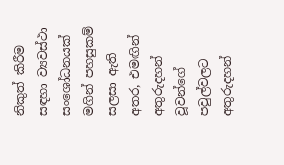නිකුත් කිරීම සඳහා ව්‍යවස්ථා සංශෝධනයක් මගින් පහසුකම් සලසා ඇති අතර, එමඟින් අතුරුදහන් වූවන්ගේ පවුල්වලට අතුරුදහන්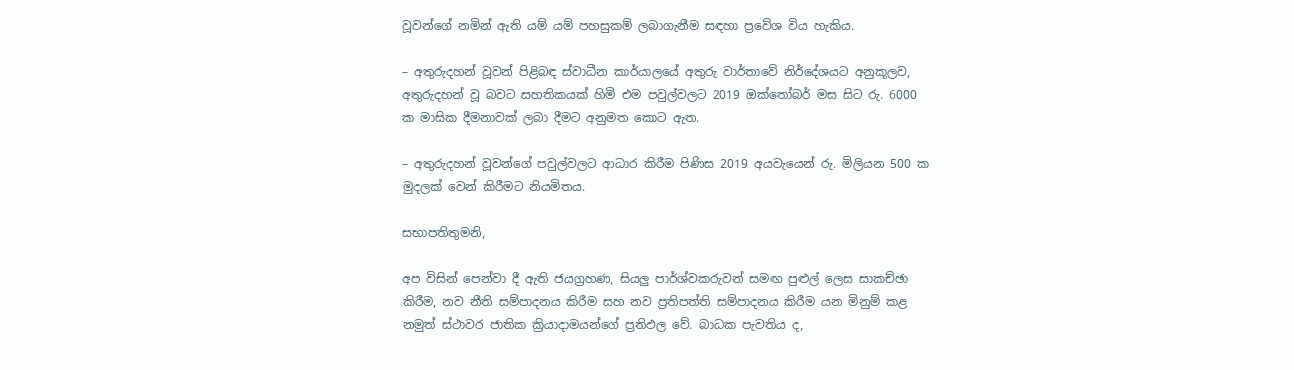වූවන්ගේ නමින් ඇති යම් යම් පහසුකම් ලබාගැනීම සඳහා ප්‍රවේශ විය හැකිය.

– අතුරුදහන් වූවන් පිළිබඳ ස්වාධීන කාර්යාලයේ අතුරු වාර්තාවේ නිර්දේශයට අනුකූලව, අතුරුදහන් වූ බවට සහතිකයක් හිමි එම පවුල්වලට 2019 ඔක්තෝබර් මස සිට රු. 6000 ක මාසික දීමනාවක් ලබා දීමට අනුමත කොට ඇත.

– අතුරුදහන් වූවන්ගේ පවුල්වලට ආධාර කිරීම පිණිස 2019 අයවැයෙන් රු. මිලියන 500 ක මුදලක් වෙන් කිරීමට නියමිතය.

සභාපතිතුමනි,

අප විසින් පෙන්වා දී ඇති ජයග්‍රහණ, සියලු පාර්ශ්වකරුවන් සමඟ පුළුල් ලෙස සාකච්ඡා කිරීම, නව නීති සම්පාදනය කිරීම සහ නව ප්‍රතිපත්ති සම්පාදනය කිරීම යන මිනුම් කළ නමුත් ස්ථාවර ජාතික ක්‍රියාදාමයන්ගේ ප්‍රතිඵල වේ. බාධක පැවතිය ද,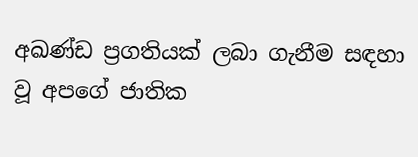අඛණ්ඩ ප්‍රගතියක් ලබා ගැනීම සඳහා වූ අපගේ ජාතික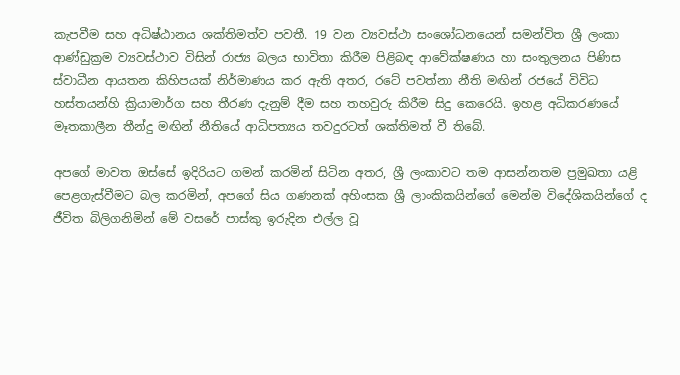කැපවීම සහ අධිෂ්ඨානය ශක්තිමත්ව පවතී. 19 වන ව්‍යවස්ථා සංශෝධනයෙන් සමන්විත ශ්‍රී ලංකා ආණ්ඩුක්‍රම ව්‍යවස්ථාව විසින් රාජ්‍ය බලය භාවිතා කිරීම පිළිබඳ ආවේක්ෂණය හා සංතුලනය පිණිස ස්වාධීන ආයතන කිහිපයක් නිර්මාණය කර ඇති අතර, රටේ පවත්නා නීති මඟින් රජයේ විවිධ හස්තයන්හි ක්‍රියාමාර්ග සහ තීරණ දැනුම් දීම සහ තහවුරු කිරීම සිදු කෙරෙයි. ඉහළ අධිකරණයේ මෑතකාලීන තීන්දු මඟින් නීතියේ ආධිපත්‍යය තවදුරටත් ශක්තිමත් වී තිබේ.

අපගේ මාවත ඔස්සේ ඉදිරියට ගමන් කරමින් සිටින අතර, ශ්‍රී ලංකාවට තම ආසන්නතම ප්‍රමුඛතා යළි පෙළගැස්වීමට බල කරමින්, අපගේ සිය ගණනක් අහිංසක ශ්‍රී ලාංකිකයින්ගේ මෙන්ම විදේශිකයින්ගේ ද ජීවිත බිලිගනිමින් මේ වසරේ පාස්කු ඉරුදින එල්ල වූ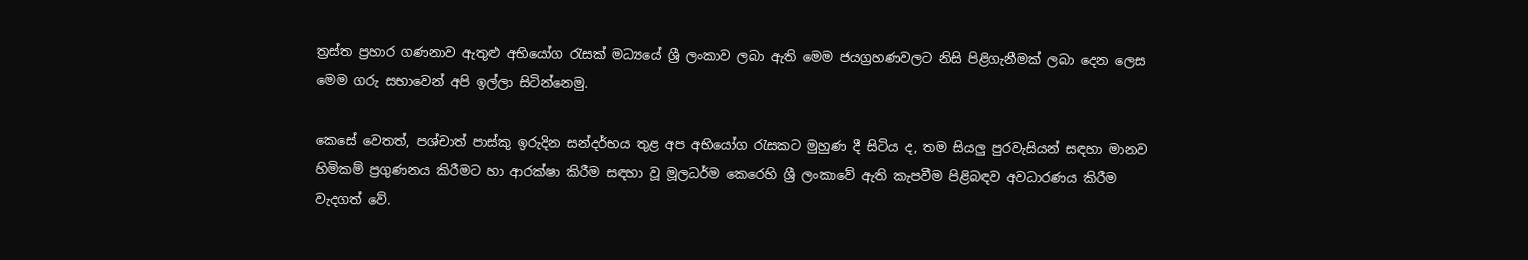ත්‍රස්ත ප්‍රහාර ගණනාව ඇතුළු අභියෝග රැසක් මධ්‍යයේ ශ්‍රී ලංකාව ලබා ඇති මෙම ජයග්‍රහණවලට නිසි පිළිගැනීමක් ලබා දෙන ලෙස මෙම ගරු සභාවෙන් අපි ඉල්ලා සිටින්නෙමු.

කෙසේ වෙතත්, පශ්චාත් පාස්කු ඉරුදින සන්දර්භය තුළ අප අභියෝග රැසකට මුහුණ දී සිටිය ද, තම සියලු පුරවැසියන් සඳහා මානව හිමිකම් ප්‍රගුණනය කිරීමට හා ආරක්ෂා කිරීම සඳහා වූ මූලධර්ම කෙරෙහි ශ්‍රී ලංකාවේ ඇති කැපවීම පිළිබඳව අවධාරණය කිරීම වැදගත් වේ.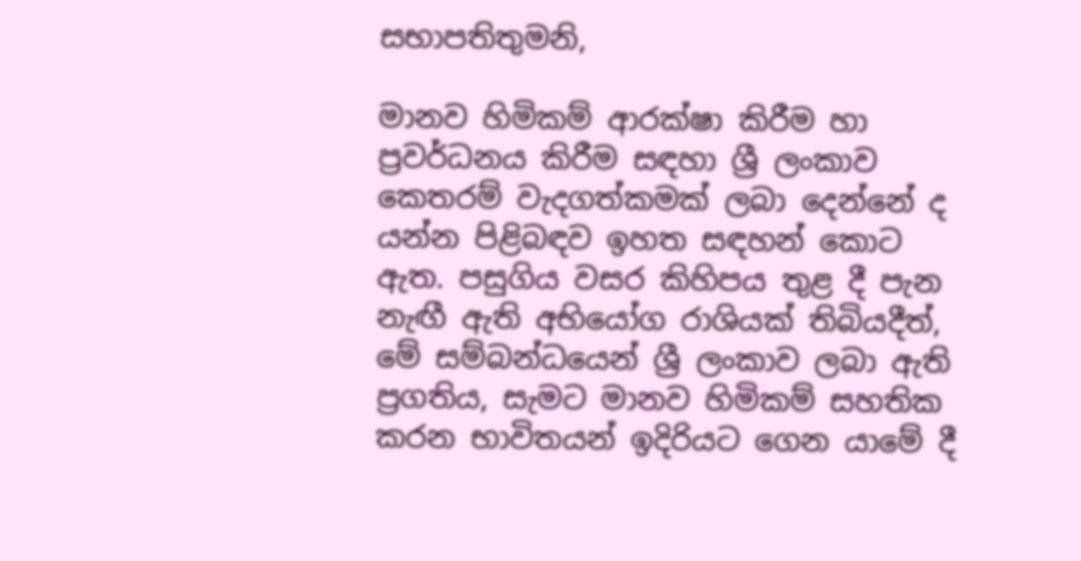සභාපතිතුමනි,

මානව හිමිකම් ආරක්ෂා කිරීම හා ප්‍රවර්ධනය කිරීම සඳහා ශ්‍රී ලංකාව කෙතරම් වැදගත්කමක් ලබා දෙන්නේ ද යන්න පිළිබඳව ඉහත සඳහන් කොට ඇත. පසුගිය වසර කිහිපය තුළ දී පැන නැඟී ඇති අභියෝග රාශියක් තිබියදීත්, මේ සම්බන්ධයෙන් ශ්‍රී ලංකාව ලබා ඇති ප්‍රගතිය, සැමට මානව හිමිකම් සහතික කරන භාවිතයන් ඉදිරියට ගෙන යාමේ දී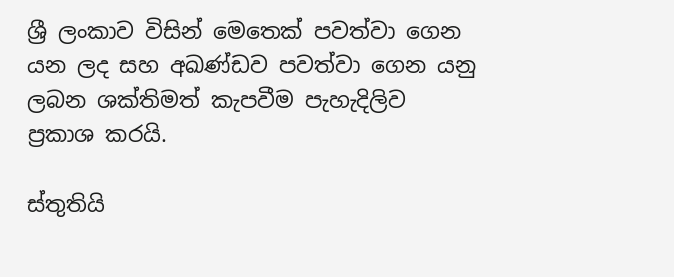ශ්‍රී ලංකාව විසින් මෙතෙක් පවත්වා ගෙන යන ලද සහ අඛණ්ඩව පවත්වා ගෙන යනු ලබන ශක්තිමත් කැපවීම පැහැදිලිව ප්‍රකාශ කරයි.

ස්තුතියි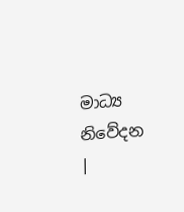මාධ්‍ය නිවේදන |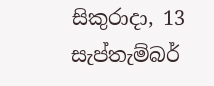සිකුරාදා, 13 සැප්තැම්බර්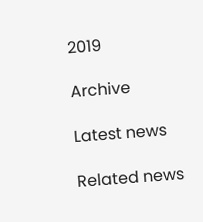2019

Archive

Latest news

Related news